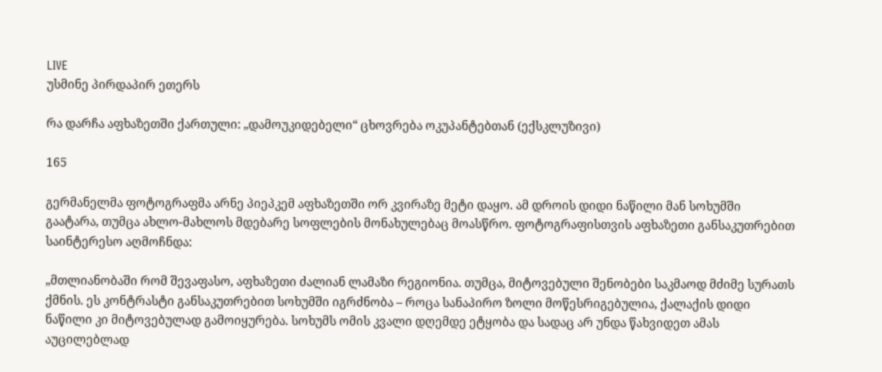LIVE
უსმინე პირდაპირ ეთერს

რა დარჩა აფხაზეთში ქართული: „დამოუკიდებელი“ ცხოვრება ოკუპანტებთან (ექსკლუზივი)

165

გერმანელმა ფოტოგრაფმა არნე პიეპკემ აფხაზეთში ორ კვირაზე მეტი დაყო. ამ დროის დიდი ნაწილი მან სოხუმში გაატარა, თუმცა ახლო-მახლოს მდებარე სოფლების მონახულებაც მოასწრო. ფოტოგრაფისთვის აფხაზეთი განსაკუთრებით საინტერესო აღმოჩნდა:

„მთლიანობაში რომ შევაფასო, აფხაზეთი ძალიან ლამაზი რეგიონია. თუმცა, მიტოვებული შენობები საკმაოდ მძიმე სურათს ქმნის. ეს კონტრასტი განსაკუთრებით სოხუმში იგრძნობა – როცა სანაპირო ზოლი მოწესრიგებულია, ქალაქის დიდი ნაწილი კი მიტოვებულად გამოიყურება. სოხუმს ომის კვალი დღემდე ეტყობა და სადაც არ უნდა წახვიდეთ ამას აუცილებლად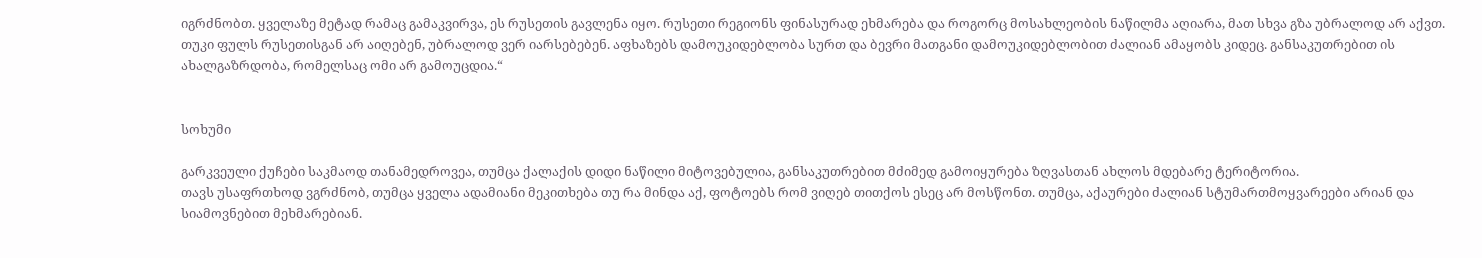იგრძნობთ. ყველაზე მეტად რამაც გამაკვირვა, ეს რუსეთის გავლენა იყო. რუსეთი რეგიონს ფინასურად ეხმარება და როგორც მოსახლეობის ნაწილმა აღიარა, მათ სხვა გზა უბრალოდ არ აქვთ. თუკი ფულს რუსეთისგან არ აიღებენ, უბრალოდ ვერ იარსებებენ. აფხაზებს დამოუკიდებლობა სურთ და ბევრი მათგანი დამოუკიდებლობით ძალიან ამაყობს კიდეც. განსაკუთრებით ის ახალგაზრდობა, რომელსაც ომი არ გამოუცდია.“


სოხუმი

გარკვეული ქუჩები საკმაოდ თანამედროვეა, თუმცა ქალაქის დიდი ნაწილი მიტოვებულია, განსაკუთრებით მძიმედ გამოიყურება ზღვასთან ახლოს მდებარე ტერიტორია.
თავს უსაფრთხოდ ვგრძნობ, თუმცა ყველა ადამიანი მეკითხება თუ რა მინდა აქ, ფოტოებს რომ ვიღებ თითქოს ესეც არ მოსწონთ. თუმცა, აქაურები ძალიან სტუმართმოყვარეები არიან და სიამოვნებით მეხმარებიან.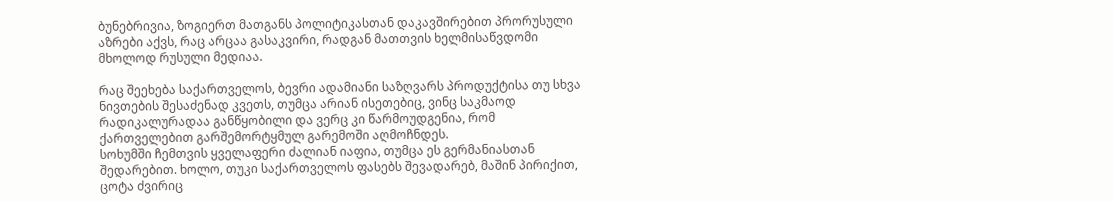ბუნებრივია, ზოგიერთ მათგანს პოლიტიკასთან დაკავშირებით პრორუსული აზრები აქვს, რაც არცაა გასაკვირი, რადგან მათთვის ხელმისაწვდომი მხოლოდ რუსული მედიაა.

რაც შეეხება საქართველოს, ბევრი ადამიანი საზღვარს პროდუქტისა თუ სხვა ნივთების შესაძენად კვეთს, თუმცა არიან ისეთებიც, ვინც საკმაოდ რადიკალურადაა განწყობილი და ვერც კი წარმოუდგენია, რომ ქართველებით გარშემორტყმულ გარემოში აღმოჩნდეს.
სოხუმში ჩემთვის ყველაფერი ძალიან იაფია, თუმცა ეს გერმანიასთან შედარებით. ხოლო, თუკი საქართველოს ფასებს შევადარებ, მაშინ პირიქით, ცოტა ძვირიც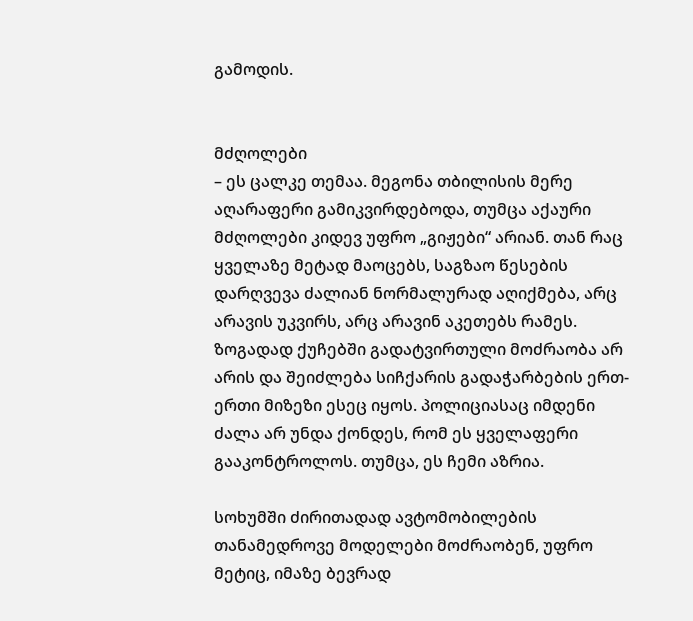გამოდის.


მძღოლები
– ეს ცალკე თემაა. მეგონა თბილისის მერე აღარაფერი გამიკვირდებოდა, თუმცა აქაური მძღოლები კიდევ უფრო „გიჟები“ არიან. თან რაც ყველაზე მეტად მაოცებს, საგზაო წესების დარღვევა ძალიან ნორმალურად აღიქმება, არც არავის უკვირს, არც არავინ აკეთებს რამეს. ზოგადად ქუჩებში გადატვირთული მოძრაობა არ არის და შეიძლება სიჩქარის გადაჭარბების ერთ-ერთი მიზეზი ესეც იყოს. პოლიციასაც იმდენი ძალა არ უნდა ქონდეს, რომ ეს ყველაფერი გააკონტროლოს. თუმცა, ეს ჩემი აზრია.

სოხუმში ძირითადად ავტომობილების თანამედროვე მოდელები მოძრაობენ, უფრო მეტიც, იმაზე ბევრად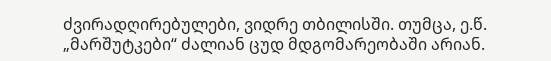ძვირადღირებულები, ვიდრე თბილისში. თუმცა, ე.წ. „მარშუტკები“ ძალიან ცუდ მდგომარეობაში არიან.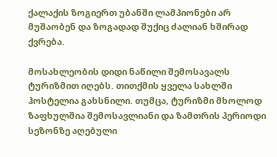ქალაქის ზოგიერთ უბანში ლამპიონები არ მუშაობენ და ზოგადად შუქიც ძალიან ხშირად ქვრება.

მოსახლეობის დიდი ნაწილი შემოსავალს ტურიზმით იღებს. თითქმის ყველა სახლში ჰოსტელია გახსნილი. თუმცა, ტურიზმი მხოლოდ ზაფხულშია შემოსავლიანი და ზამთრის პერიოდი სეზონზე აღებული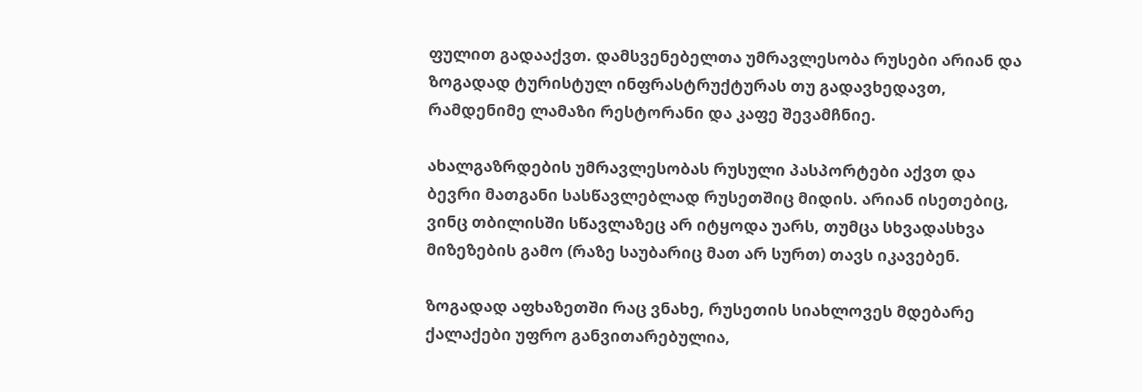ფულით გადააქვთ. დამსვენებელთა უმრავლესობა რუსები არიან და ზოგადად ტურისტულ ინფრასტრუქტურას თუ გადავხედავთ, რამდენიმე ლამაზი რესტორანი და კაფე შევამჩნიე.

ახალგაზრდების უმრავლესობას რუსული პასპორტები აქვთ და ბევრი მათგანი სასწავლებლად რუსეთშიც მიდის. არიან ისეთებიც, ვინც თბილისში სწავლაზეც არ იტყოდა უარს, თუმცა სხვადასხვა მიზეზების გამო (რაზე საუბარიც მათ არ სურთ) თავს იკავებენ.

ზოგადად აფხაზეთში რაც ვნახე, რუსეთის სიახლოვეს მდებარე ქალაქები უფრო განვითარებულია,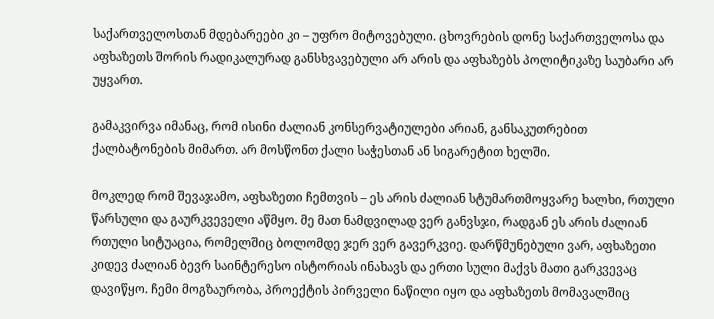საქართველოსთან მდებარეები კი – უფრო მიტოვებული. ცხოვრების დონე საქართველოსა და აფხაზეთს შორის რადიკალურად განსხვავებული არ არის და აფხაზებს პოლიტიკაზე საუბარი არ უყვართ.

გამაკვირვა იმანაც, რომ ისინი ძალიან კონსერვატიულები არიან, განსაკუთრებით ქალბატონების მიმართ. არ მოსწონთ ქალი საჭესთან ან სიგარეტით ხელში.

მოკლედ რომ შევაჯამო, აფხაზეთი ჩემთვის – ეს არის ძალიან სტუმართმოყვარე ხალხი, რთული წარსული და გაურკვეველი აწმყო. მე მათ ნამდვილად ვერ განვსჯი, რადგან ეს არის ძალიან რთული სიტუაცია, რომელშიც ბოლომდე ჯერ ვერ გავერკვიე. დარწმუნებული ვარ, აფხაზეთი კიდევ ძალიან ბევრ საინტერესო ისტორიას ინახავს და ერთი სული მაქვს მათი გარკვევაც დავიწყო. ჩემი მოგზაურობა, პროექტის პირველი ნაწილი იყო და აფხაზეთს მომავალშიც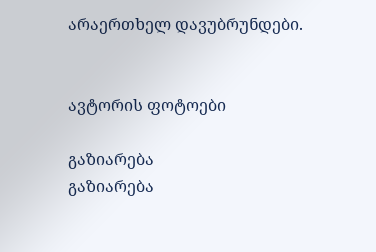არაერთხელ დავუბრუნდები.


ავტორის ფოტოები

გაზიარება
გაზიარება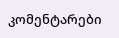კომენტარები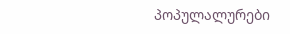პოპულალურები